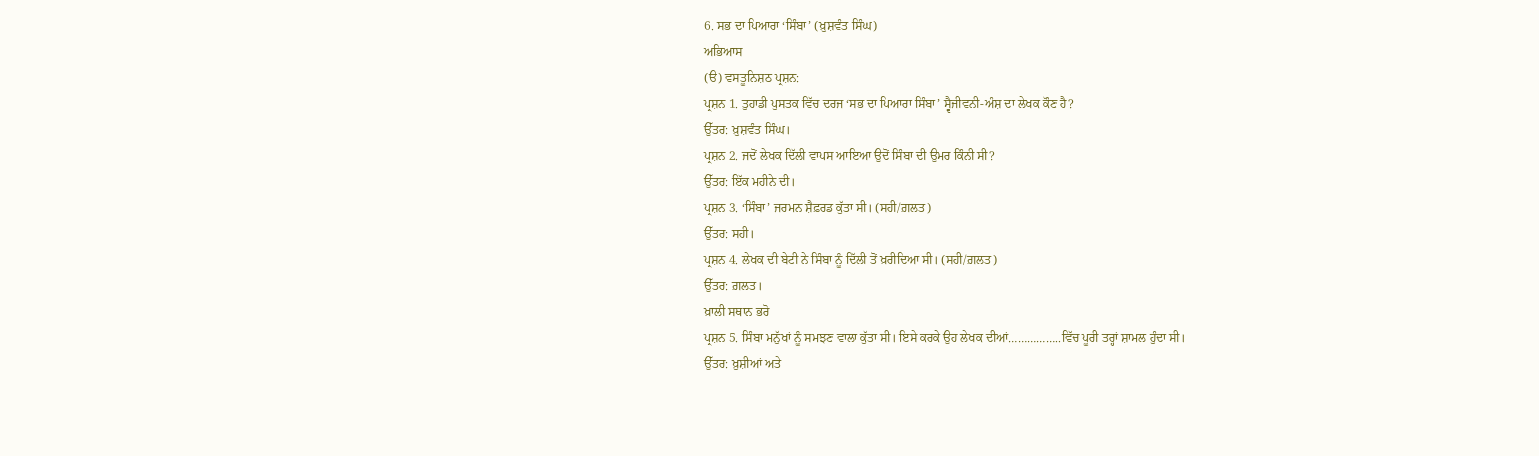6. ਸਭ ਦਾ ਪਿਆਰਾ ‘ਸਿੰਬਾ’ (ਖ਼ੁਸ਼ਵੰਤ ਸਿੰਘ)
ਅਭਿਆਸ
(ੳ) ਵਸਤੂਨਿਸ਼ਠ ਪ੍ਰਸ਼ਨ:
ਪ੍ਰਸ਼ਨ 1. ਤੁਹਾਡੀ ਪੁਸਤਕ ਵਿੱਚ ਦਰਜ ‘ਸਭ ਦਾ ਪਿਆਰਾ ਸਿੰਬਾ’ ਸ੍ਵੈਜੀਵਨੀ-ਅੰਸ਼ ਦਾ ਲੇਖਕ ਕੌਣ ਹੈ?
ਉੱਤਰ: ਖ਼ੁਸ਼ਵੰਤ ਸਿੰਘ।
ਪ੍ਰਸ਼ਨ 2. ਜਦੋਂ ਲੇਖਕ ਦਿੱਲੀ ਵਾਪਸ ਆਇਆ ਉਦੋਂ ਸਿੰਬਾ ਦੀ ਉਮਰ ਕਿੰਨੀ ਸੀ?
ਉੱਤਰ: ਇੱਕ ਮਹੀਨੇ ਦੀ।
ਪ੍ਰਸ਼ਨ 3. ‘ਸਿੰਬਾ’ ਜਰਮਨ ਸ਼ੈਫ਼ਰਡ ਕੁੱਤਾ ਸੀ। (ਸਹੀ/ਗ਼ਲਤ)
ਉੱਤਰ: ਸਹੀ।
ਪ੍ਰਸ਼ਨ 4. ਲੇਖਕ ਦੀ ਬੇਟੀ ਨੇ ਸਿੰਬਾ ਨੂੰ ਦਿੱਲੀ ਤੋਂ ਖ਼ਰੀਦਿਆ ਸੀ। (ਸਹੀ/ਗ਼ਲਤ)
ਉੱਤਰ: ਗ਼ਲਤ।
ਖ਼ਾਲੀ ਸਥਾਨ ਭਰੋ
ਪ੍ਰਸ਼ਨ 5. ਸਿੰਬਾ ਮਨੁੱਖਾਂ ਨੂੰ ਸਮਝਣ ਵਾਲਾ ਕੁੱਤਾ ਸੀ। ਇਸੇ ਕਰਕੇ ਉਹ ਲੇਖਕ ਦੀਆਂ……………..ਵਿੱਚ ਪੂਰੀ ਤਰ੍ਹਾਂ ਸ਼ਾਮਲ ਹੁੰਦਾ ਸੀ।
ਉੱਤਰ: ਖ਼ੁਸ਼ੀਆਂ ਅਤੇ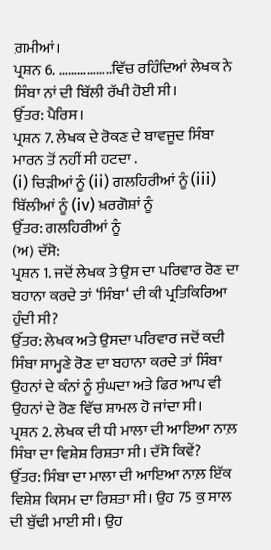ਗ਼ਮੀਆਂ।
ਪ੍ਰਸ਼ਨ 6. ……………..ਵਿੱਚ ਰਹਿੰਦਿਆਂ ਲੇਖਕ ਨੇ ਸਿੰਬਾ ਨਾਂ ਦੀ ਬਿੱਲੀ ਰੱਖੀ ਹੋਈ ਸੀ।
ਉੱਤਰ: ਪੈਰਿਸ।
ਪ੍ਰਸ਼ਨ 7. ਲੇਖਕ ਦੇ ਰੋਕਣ ਦੇ ਬਾਵਜੂਦ ਸਿੰਬਾ ਮਾਰਨ ਤੋਂ ਨਹੀਂ ਸੀ ਹਟਦਾ .
(i) ਚਿੜੀਆਂ ਨੂੰ (ii) ਗਲਹਿਰੀਆਂ ਨੂੰ (iii) ਬਿੱਲੀਆਂ ਨੂੰ (iv) ਖ਼ਰਗੋਸ਼ਾਂ ਨੂੰ
ਉੱਤਰ: ਗਲਹਿਰੀਆਂ ਨੂੰ
(ਅ) ਦੱਸੋ:
ਪ੍ਰਸ਼ਨ 1. ਜਦੋਂ ਲੇਖਕ ਤੇ ਉਸ ਦਾ ਪਰਿਵਾਰ ਰੋਣ ਦਾ ਬਹਾਨਾ ਕਰਦੇ ਤਾਂ ‘ਸਿੰਬਾ‘ ਦੀ ਕੀ ਪ੍ਰਤਿਕਿਰਿਆ ਹੁੰਦੀ ਸੀ?
ਉੱਤਰ: ਲੇਖਕ ਅਤੇ ਉਸਦਾ ਪਰਿਵਾਰ ਜਦੋਂ ਕਦੀ ਸਿੰਬਾ ਸਾਮ੍ਹਣੇ ਰੋਣ ਦਾ ਬਹਾਨਾ ਕਰਦੇ ਤਾਂ ਸਿੰਬਾ ਉਹਨਾਂ ਦੇ ਕੰਨਾਂ ਨੂੰ ਸੁੰਘਦਾ ਅਤੇ ਫਿਰ ਆਪ ਵੀ ਉਹਨਾਂ ਦੇ ਰੋਣ ਵਿੱਚ ਸ਼ਾਮਲ ਹੋ ਜਾਂਦਾ ਸੀ।
ਪ੍ਰਸ਼ਨ 2. ਲੇਖਕ ਦੀ ਧੀ ਮਾਲਾ ਦੀ ਆਇਆ ਨਾਲ਼ ਸਿੰਬਾ ਦਾ ਵਿਸ਼ੇਸ਼ ਰਿਸ਼ਤਾ ਸੀ। ਦੱਸੋ ਕਿਵੇਂ?
ਉੱਤਰ: ਸਿੰਬਾ ਦਾ ਮਾਲਾ ਦੀ ਆਇਆ ਨਾਲ਼ ਇੱਕ ਵਿਸ਼ੇਸ਼ ਕਿਸਮ ਦਾ ਰਿਸ਼ਤਾ ਸੀ। ਉਹ 75 ਕੁ ਸਾਲ ਦੀ ਬੁੱਢੀ ਮਾਈ ਸੀ। ਉਹ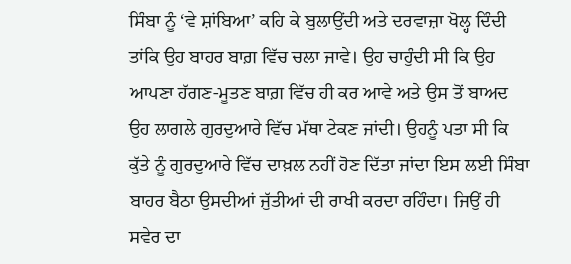ਸਿੰਬਾ ਨੂੰ ‘ਵੇ ਸ਼ਾਂਬਿਆ’ ਕਹਿ ਕੇ ਬੁਲਾਉਂਦੀ ਅਤੇ ਦਰਵਾਜ਼ਾ ਖੋਲ੍ਹ ਦਿੰਦੀ ਤਾਂਕਿ ਉਹ ਬਾਹਰ ਬਾਗ਼ ਵਿੱਚ ਚਲਾ ਜਾਵੇ। ਉਹ ਚਾਹੁੰਦੀ ਸੀ ਕਿ ਉਹ ਆਪਣਾ ਹੱਗਣ-ਮੂਤਣ ਬਾਗ਼ ਵਿੱਚ ਹੀ ਕਰ ਆਵੇ ਅਤੇ ਉਸ ਤੋਂ ਬਾਅਦ ਉਹ ਲਾਗਲੇ ਗੁਰਦੁਆਰੇ ਵਿੱਚ ਮੱਥਾ ਟੇਕਣ ਜਾਂਦੀ। ਉਹਨੂੰ ਪਤਾ ਸੀ ਕਿ ਕੁੱਤੇ ਨੂੰ ਗੁਰਦੁਆਰੇ ਵਿੱਚ ਦਾਖ਼ਲ ਨਹੀਂ ਹੋਣ ਦਿੱਤਾ ਜਾਂਦਾ ਇਸ ਲਈ ਸਿੰਬਾ ਬਾਹਰ ਬੈਠਾ ਉਸਦੀਆਂ ਜੁੱਤੀਆਂ ਦੀ ਰਾਖੀ ਕਰਦਾ ਰਹਿੰਦਾ। ਜਿਉਂ ਹੀ ਸਵੇਰ ਦਾ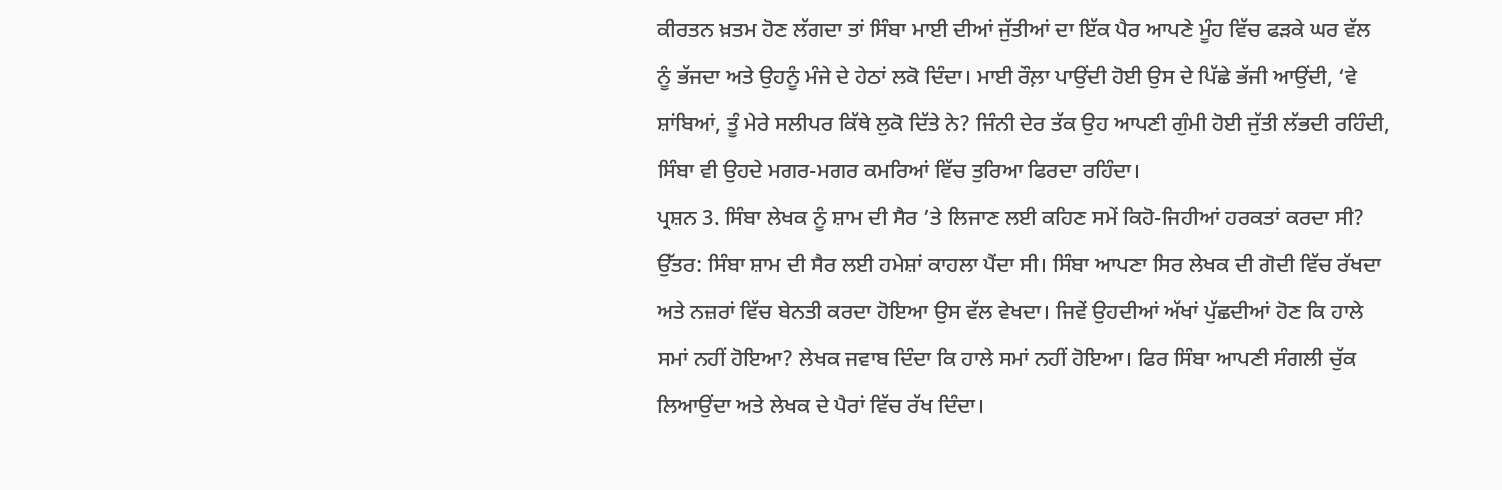ਕੀਰਤਨ ਖ਼ਤਮ ਹੋਣ ਲੱਗਦਾ ਤਾਂ ਸਿੰਬਾ ਮਾਈ ਦੀਆਂ ਜੁੱਤੀਆਂ ਦਾ ਇੱਕ ਪੈਰ ਆਪਣੇ ਮੂੰਹ ਵਿੱਚ ਫੜਕੇ ਘਰ ਵੱਲ ਨੂੰ ਭੱਜਦਾ ਅਤੇ ਉਹਨੂੰ ਮੰਜੇ ਦੇ ਹੇਠਾਂ ਲਕੋ ਦਿੰਦਾ। ਮਾਈ ਰੌਲ਼ਾ ਪਾਉਂਦੀ ਹੋਈ ਉਸ ਦੇ ਪਿੱਛੇ ਭੱਜੀ ਆਉਂਦੀ, ‘ਵੇ ਸ਼ਾਂਬਿਆਂ, ਤੂੰ ਮੇਰੇ ਸਲੀਪਰ ਕਿੱਥੇ ਲੁਕੋ ਦਿੱਤੇ ਨੇ? ਜਿੰਨੀ ਦੇਰ ਤੱਕ ਉਹ ਆਪਣੀ ਗੁੰਮੀ ਹੋਈ ਜੁੱਤੀ ਲੱਭਦੀ ਰਹਿੰਦੀ, ਸਿੰਬਾ ਵੀ ਉਹਦੇ ਮਗਰ-ਮਗਰ ਕਮਰਿਆਂ ਵਿੱਚ ਤੁਰਿਆ ਫਿਰਦਾ ਰਹਿੰਦਾ।
ਪ੍ਰਸ਼ਨ 3. ਸਿੰਬਾ ਲੇਖਕ ਨੂੰ ਸ਼ਾਮ ਦੀ ਸੈਰ ’ਤੇ ਲਿਜਾਣ ਲਈ ਕਹਿਣ ਸਮੇਂ ਕਿਹੋ-ਜਿਹੀਆਂ ਹਰਕਤਾਂ ਕਰਦਾ ਸੀ?
ਉੱਤਰ: ਸਿੰਬਾ ਸ਼ਾਮ ਦੀ ਸੈਰ ਲਈ ਹਮੇਸ਼ਾਂ ਕਾਹਲਾ ਪੈਂਦਾ ਸੀ। ਸਿੰਬਾ ਆਪਣਾ ਸਿਰ ਲੇਖਕ ਦੀ ਗੋਦੀ ਵਿੱਚ ਰੱਖਦਾ ਅਤੇ ਨਜ਼ਰਾਂ ਵਿੱਚ ਬੇਨਤੀ ਕਰਦਾ ਹੋਇਆ ਉਸ ਵੱਲ ਵੇਖਦਾ। ਜਿਵੇਂ ਉਹਦੀਆਂ ਅੱਖਾਂ ਪੁੱਛਦੀਆਂ ਹੋਣ ਕਿ ਹਾਲੇ ਸਮਾਂ ਨਹੀਂ ਹੋਇਆ? ਲੇਖਕ ਜਵਾਬ ਦਿੰਦਾ ਕਿ ਹਾਲੇ ਸਮਾਂ ਨਹੀਂ ਹੋਇਆ। ਫਿਰ ਸਿੰਬਾ ਆਪਣੀ ਸੰਗਲੀ ਚੁੱਕ ਲਿਆਉਂਦਾ ਅਤੇ ਲੇਖਕ ਦੇ ਪੈਰਾਂ ਵਿੱਚ ਰੱਖ ਦਿੰਦਾ।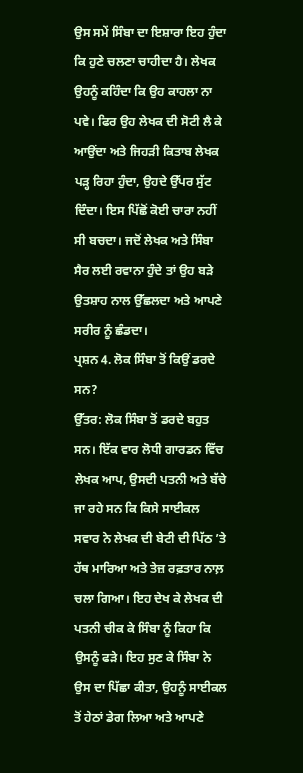ਉਸ ਸਮੇਂ ਸਿੰਬਾ ਦਾ ਇਸ਼ਾਰਾ ਇਹ ਹੁੰਦਾ ਕਿ ਹੁਣੇ ਚਲਣਾ ਚਾਹੀਦਾ ਹੈ। ਲੇਖਕ ਉਹਨੂੰ ਕਹਿੰਦਾ ਕਿ ਉਹ ਕਾਹਲਾ ਨਾ ਪਵੇ। ਫਿਰ ਉਹ ਲੇਖਕ ਦੀ ਸੋਟੀ ਲੈ ਕੇ ਆਉਂਦਾ ਅਤੇ ਜਿਹੜੀ ਕਿਤਾਬ ਲੇਖਕ ਪੜ੍ਹ ਰਿਹਾ ਹੁੰਦਾ, ਉਹਦੇ ਉੱਪਰ ਸੁੱਟ ਦਿੰਦਾ। ਇਸ ਪਿੱਛੋਂ ਕੋਈ ਚਾਰਾ ਨਹੀਂ ਸੀ ਬਚਦਾ। ਜਦੋਂ ਲੇਖਕ ਅਤੇ ਸਿੰਬਾ ਸੈਰ ਲਈ ਰਵਾਨਾ ਹੁੰਦੇ ਤਾਂ ਉਹ ਬੜੇ ਉਤਸ਼ਾਹ ਨਾਲ ਉੱਛਲਦਾ ਅਤੇ ਆਪਣੇ ਸਰੀਰ ਨੂੰ ਛੰਡਦਾ।
ਪ੍ਰਸ਼ਨ 4. ਲੋਕ ਸਿੰਬਾ ਤੋਂ ਕਿਉਂ ਡਰਦੇ ਸਨ?
ਉੱਤਰ: ਲੋਕ ਸਿੰਬਾ ਤੋਂ ਡਰਦੇ ਬਹੁਤ ਸਨ। ਇੱਕ ਵਾਰ ਲੋਧੀ ਗਾਰਡਨ ਵਿੱਚ ਲੇਖਕ ਆਪ, ਉਸਦੀ ਪਤਨੀ ਅਤੇ ਬੱਚੇ ਜਾ ਰਹੇ ਸਨ ਕਿ ਕਿਸੇ ਸਾਈਕਲ ਸਵਾਰ ਨੇ ਲੇਖਕ ਦੀ ਬੇਟੀ ਦੀ ਪਿੱਠ ’ਤੇ ਹੱਥ ਮਾਰਿਆ ਅਤੇ ਤੇਜ਼ ਰਫ਼ਤਾਰ ਨਾਲ਼ ਚਲਾ ਗਿਆ। ਇਹ ਦੇਖ ਕੇ ਲੇਖਕ ਦੀ ਪਤਨੀ ਚੀਕ ਕੇ ਸਿੰਬਾ ਨੂੰ ਕਿਹਾ ਕਿ ਉਸਨੂੰ ਫੜੇ। ਇਹ ਸੁਣ ਕੇ ਸਿੰਬਾ ਨੇ ਉਸ ਦਾ ਪਿੱਛਾ ਕੀਤਾ, ਉਹਨੂੰ ਸਾਈਕਲ ਤੋਂ ਹੇਠਾਂ ਡੇਗ ਲਿਆ ਅਤੇ ਆਪਣੇ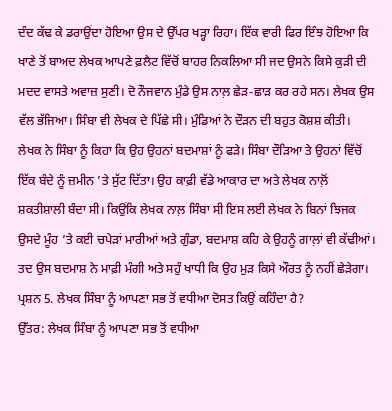ਦੰਦ ਕੱਢ ਕੇ ਡਰਾਉਂਦਾ ਹੋਇਆ ਉਸ ਦੇ ਉੱਪਰ ਖੜ੍ਹਾ ਰਿਹਾ। ਇੱਕ ਵਾਰੀ ਫਿਰ ਇੰਝ ਹੋਇਆ ਕਿ ਖਾਣੇ ਤੋਂ ਬਾਅਦ ਲੇਖਕ ਆਪਣੇ ਫ਼ਲੈਟ ਵਿੱਚੋਂ ਬਾਹਰ ਨਿਕਲਿਆ ਸੀ ਜਦ ਉਸਨੇ ਕਿਸੇ ਕੁੜੀ ਦੀ ਮਦਦ ਵਾਸਤੇ ਅਵਾਜ਼ ਸੁਣੀ। ਦੋ ਨੌਜਵਾਨ ਮੁੰਡੇ ਉਸ ਨਾਲ਼ ਛੇੜ-ਛਾੜ ਕਰ ਰਹੇ ਸਨ। ਲੇਖਕ ਉਸ ਵੱਲ ਭੱਜਿਆ। ਸਿੰਬਾ ਵੀ ਲੇਖਕ ਦੇ ਪਿੱਛੇ ਸੀ। ਮੁੰਡਿਆਂ ਨੇ ਦੌੜਨ ਦੀ ਬਹੁਤ ਕੋਸ਼ਸ਼ ਕੀਤੀ। ਲੇਖਕ ਨੇ ਸਿੰਬਾ ਨੂੰ ਕਿਹਾ ਕਿ ਉਹ ਉਹਨਾਂ ਬਦਮਾਸ਼ਾਂ ਨੂੰ ਫੜੇ। ਸਿੰਬਾ ਦੌੜਿਆ ਤੇ ਉਹਨਾਂ ਵਿੱਚੋਂ ਇੱਕ ਬੰਦੇ ਨੂੰ ਜ਼ਮੀਨ ’ਤੇ ਸੁੱਟ ਦਿੱਤਾ। ਉਹ ਕਾਫ਼ੀ ਵੱਡੇ ਆਕਾਰ ਦਾ ਅਤੇ ਲੇਖਕ ਨਾਲ਼ੋਂ ਸ਼ਕਤੀਸ਼ਾਲੀ ਬੰਦਾ ਸੀ। ਕਿਉਂਕਿ ਲੇਖਕ ਨਾਲ਼ ਸਿੰਬਾ ਸੀ ਇਸ ਲਈ ਲੇਖਕ ਨੇ ਬਿਨਾਂ ਝਿਜਕ ਉਸਦੇ ਮੂੰਹ ’ਤੇ ਕਈ ਚਪੇੜਾਂ ਮਾਰੀਆਂ ਅਤੇ ਗੁੰਡਾ, ਬਦਮਾਸ਼ ਕਹਿ ਕੇ ਉਹਨੂੰ ਗਾਲ਼ਾਂ ਵੀ ਕੱਢੀਆਂ। ਤਦ ਉਸ ਬਦਮਾਸ਼ ਨੇ ਮਾਫ਼ੀ ਮੰਗੀ ਅਤੇ ਸਹੁੰ ਖਾਧੀ ਕਿ ਉਹ ਮੁੜ ਕਿਸੇ ਔਰਤ ਨੂੰ ਨਹੀਂ ਛੇੜੇਗਾ।
ਪ੍ਰਸ਼ਨ 5. ਲੇਖਕ ਸਿੰਬਾ ਨੂੰ ਆਪਣਾ ਸਭ ਤੋਂ ਵਧੀਆ ਦੋਸਤ ਕਿਉਂ ਕਹਿੰਦਾ ਹੈ?
ਉੱਤਰ: ਲੇਖਕ ਸਿੰਬਾ ਨੂੰ ਆਪਣਾ ਸਭ ਤੋਂ ਵਧੀਆ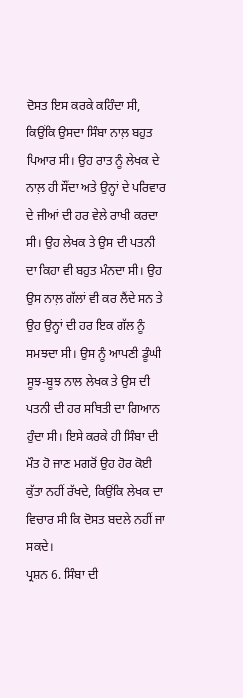ਦੋਸਤ ਇਸ ਕਰਕੇ ਕਹਿੰਦਾ ਸੀ, ਕਿਉਂਕਿ ਉਸਦਾ ਸਿੰਬਾ ਨਾਲ਼ ਬਹੁਤ ਪਿਆਰ ਸੀ। ਉਹ ਰਾਤ ਨੂੰ ਲੇਖਕ ਦੇ ਨਾਲ਼ ਹੀ ਸੌਂਦਾ ਅਤੇ ਉਨ੍ਹਾਂ ਦੇ ਪਰਿਵਾਰ ਦੇ ਜੀਆਂ ਦੀ ਹਰ ਵੇਲੇ ਰਾਖੀ ਕਰਦਾ ਸੀ। ਉਹ ਲੇਖਕ ਤੇ ਉਸ ਦੀ ਪਤਨੀ ਦਾ ਕਿਹਾ ਵੀ ਬਹੁਤ ਮੰਨਦਾ ਸੀ। ਉਹ ਉਸ ਨਾਲ਼ ਗੱਲਾਂ ਵੀ ਕਰ ਲੈਂਦੇ ਸਨ ਤੇ ਉਹ ਉਨ੍ਹਾਂ ਦੀ ਹਰ ਇਕ ਗੱਲ ਨੂੰ ਸਮਝਦਾ ਸੀ। ਉਸ ਨੂੰ ਆਪਣੀ ਡੂੰਘੀ ਸੂਝ-ਬੂਝ ਨਾਲ ਲੇਖਕ ਤੇ ਉਸ ਦੀ ਪਤਨੀ ਦੀ ਹਰ ਸਥਿਤੀ ਦਾ ਗਿਆਨ ਹੁੰਦਾ ਸੀ। ਇਸੇ ਕਰਕੇ ਹੀ ਸਿੰਬਾ ਦੀ ਮੌਤ ਹੋ ਜਾਣ ਮਗਰੋਂ ਉਹ ਹੋਰ ਕੋਈ ਕੁੱਤਾ ਨਹੀਂ ਰੱਖਦੇ, ਕਿਉਂਕਿ ਲੇਖਕ ਦਾ ਵਿਚਾਰ ਸੀ ਕਿ ਦੋਸਤ ਬਦਲੇ ਨਹੀਂ ਜਾ ਸਕਦੇ।
ਪ੍ਰਸ਼ਨ 6. ਸਿੰਬਾ ਦੀ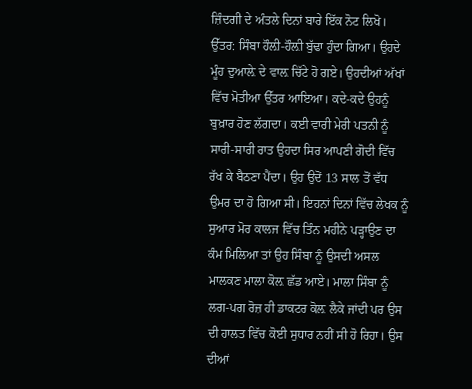ਜ਼ਿੰਦਗੀ ਦੇ ਅੰਤਲੇ ਦਿਨਾਂ ਬਾਰੇ ਇੱਕ ਨੋਟ ਲਿਖੋ।
ਉੱਤਰ: ਸਿੰਬਾ ਹੌਲ਼ੀ-ਹੌਲ਼ੀ ਬੁੱਢਾ ਹੁੰਦਾ ਗਿਆ। ਉਹਦੇ ਮੂੰਹ ਦੁਆਲ਼ੇ ਦੇ ਵਾਲ਼ ਚਿੱਟੇ ਹੋ ਗਏ। ਉਹਦੀਆਂ ਅੱਖਾਂ ਵਿੱਚ ਮੋਤੀਆ ਉੱਤਰ ਆਇਆ। ਕਦੇ-ਕਦੇ ਉਹਨੂੰ ਬੁਖ਼ਾਰ ਹੋਣ ਲੱਗਦਾ। ਕਈ ਵਾਰੀ ਮੇਰੀ ਪਤਨੀ ਨੂੰ ਸਾਰੀ-ਸਾਰੀ ਰਾਤ ਉਹਦਾ ਸਿਰ ਆਪਣੀ ਗੋਦੀ ਵਿੱਚ ਰੱਖ ਕੇ ਬੈਠਣਾ ਪੈਂਦਾ। ਉਹ ਉਦੋਂ 13 ਸਾਲ ਤੋਂ ਵੱਧ ਉਮਰ ਦਾ ਹੋ ਗਿਆ ਸੀ। ਇਹਨਾਂ ਦਿਨਾਂ ਵਿੱਚ ਲੇਖਕ ਨੂੰ ਸੁਆਰ ਮੋਰ ਕਾਲਜ ਵਿੱਚ ਤਿੰਨ ਮਹੀਨੇ ਪੜ੍ਹਾਉਣ ਦਾ ਕੰਮ ਮਿਲਿਆ ਤਾਂ ਉਹ ਸਿੰਬਾ ਨੂੰ ਉਸਦੀ ਅਸਲ ਮਾਲਕਣ ਮਾਲਾ ਕੋਲ਼ ਛੱਡ ਆਏ। ਮਾਲਾ ਸਿੰਬਾ ਨੂੰ ਲਗ-ਪਗ ਰੋਜ਼ ਹੀ ਡਾਕਟਰ ਕੋਲ਼ ਲੈਕੇ ਜਾਂਦੀ ਪਰ ਉਸ ਦੀ ਹਾਲਤ ਵਿੱਚ ਕੋਈ ਸੁਧਾਰ ਨਹੀਂ ਸੀ ਹੋ ਰਿਹਾ। ਉਸ ਦੀਆਂ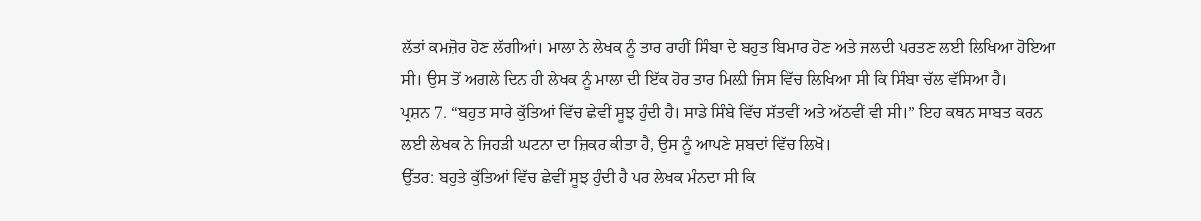ਲੱਤਾਂ ਕਮਜ਼ੋਰ ਹੋਣ ਲੱਗੀਆਂ। ਮਾਲਾ ਨੇ ਲੇਖਕ ਨੂੰ ਤਾਰ ਰਾਹੀਂ ਸਿੰਬਾ ਦੇ ਬਹੁਤ ਬਿਮਾਰ ਹੋਣ ਅਤੇ ਜਲਦੀ ਪਰਤਣ ਲਈ ਲਿਖਿਆ ਹੋਇਆ ਸੀ। ਉਸ ਤੋਂ ਅਗਲੇ ਦਿਨ ਹੀ ਲੇਖਕ ਨੂੰ ਮਾਲਾ ਦੀ ਇੱਕ ਹੋਰ ਤਾਰ ਮਿਲ਼ੀ ਜਿਸ ਵਿੱਚ ਲਿਖਿਆ ਸੀ ਕਿ ਸਿੰਬਾ ਚੱਲ ਵੱਸਿਆ ਹੈ।
ਪ੍ਰਸ਼ਨ 7. “ਬਹੁਤ ਸਾਰੇ ਕੁੱਤਿਆਂ ਵਿੱਚ ਛੇਵੀਂ ਸੂਝ ਹੁੰਦੀ ਹੈ। ਸਾਡੇ ਸਿੰਬੇ ਵਿੱਚ ਸੱਤਵੀਂ ਅਤੇ ਅੱਠਵੀਂ ਵੀ ਸੀ।” ਇਹ ਕਥਨ ਸਾਬਤ ਕਰਨ ਲਈ ਲੇਖਕ ਨੇ ਜਿਹੜੀ ਘਟਨਾ ਦਾ ਜ਼ਿਕਰ ਕੀਤਾ ਹੈ, ਉਸ ਨੂੰ ਆਪਣੇ ਸ਼ਬਦਾਂ ਵਿੱਚ ਲਿਖੋ।
ਉੱਤਰ: ਬਹੁਤੇ ਕੁੱਤਿਆਂ ਵਿੱਚ ਛੇਵੀਂ ਸੂਝ ਹੁੰਦੀ ਹੈ ਪਰ ਲੇਖਕ ਮੰਨਦਾ ਸੀ ਕਿ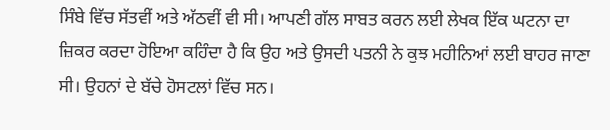ਸਿੰਬੇ ਵਿੱਚ ਸੱਤਵੀਂ ਅਤੇ ਅੱਠਵੀਂ ਵੀ ਸੀ। ਆਪਣੀ ਗੱਲ ਸਾਬਤ ਕਰਨ ਲਈ ਲੇਖਕ ਇੱਕ ਘਟਨਾ ਦਾ ਜ਼ਿਕਰ ਕਰਦਾ ਹੋਇਆ ਕਹਿੰਦਾ ਹੈ ਕਿ ਉਹ ਅਤੇ ਉਸਦੀ ਪਤਨੀ ਨੇ ਕੁਝ ਮਹੀਨਿਆਂ ਲਈ ਬਾਹਰ ਜਾਣਾ ਸੀ। ਉਹਨਾਂ ਦੇ ਬੱਚੇ ਹੋਸਟਲਾਂ ਵਿੱਚ ਸਨ।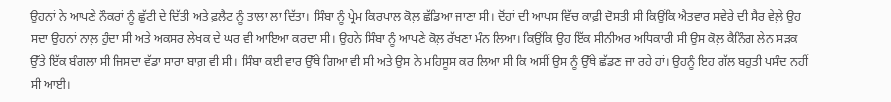ਉਹਨਾਂ ਨੇ ਆਪਣੇ ਨੌਕਰਾਂ ਨੂੰ ਛੁੱਟੀ ਦੇ ਦਿੱਤੀ ਅਤੇ ਫ਼ਲੈਟ ਨੂੰ ਤਾਲਾ ਲਾ ਦਿੱਤਾ। ਸਿੰਬਾ ਨੂੰ ਪ੍ਰੇਮ ਕਿਰਪਾਲ ਕੋਲ਼ ਛੱਡਿਆ ਜਾਣਾ ਸੀ। ਦੋਂਹਾਂ ਦੀ ਆਪਸ ਵਿੱਚ ਕਾਫ਼ੀ ਦੋਸਤੀ ਸੀ ਕਿਉਂਕਿ ਐਤਵਾਰ ਸਵੇਰੇ ਦੀ ਸੈਰ ਵੇਲ਼ੇ ਉਹ ਸਦਾ ਉਹਨਾਂ ਨਾਲ਼ ਹੁੰਦਾ ਸੀ ਅਤੇ ਅਕਸਰ ਲੇਖਕ ਦੇ ਘਰ ਵੀ ਆਇਆ ਕਰਦਾ ਸੀ। ਉਹਨੇ ਸਿੰਬਾ ਨੂੰ ਆਪਣੇ ਕੋਲ਼ ਰੱਖਣਾ ਮੰਨ ਲਿਆ। ਕਿਉਂਕਿ ਉਹ ਇੱਕ ਸੀਨੀਅਰ ਅਧਿਕਾਰੀ ਸੀ ਉਸ ਕੋਲ਼ ਕੈਨਿੰਗ ਲੇਨ ਸੜਕ ਉੱਤੇ ਇੱਕ ਬੰਗਲਾ ਸੀ ਜਿਸਦਾ ਵੱਡਾ ਸਾਰਾ ਬਾਗ਼ ਵੀ ਸੀ। ਸਿੰਬਾ ਕਈ ਵਾਰ ਉੱਥੇ ਗਿਆ ਵੀ ਸੀ ਅਤੇ ਉਸ ਨੇ ਮਹਿਸੂਸ ਕਰ ਲਿਆ ਸੀ ਕਿ ਅਸੀਂ ਉਸ ਨੂੰ ਉੱਥੇ ਛੱਡਣ ਜਾ ਰਹੇ ਹਾਂ। ਉਹਨੂੰ ਇਹ ਗੱਲ ਬਹੁਤੀ ਪਸੰਦ ਨਹੀਂ ਸੀ ਆਈ।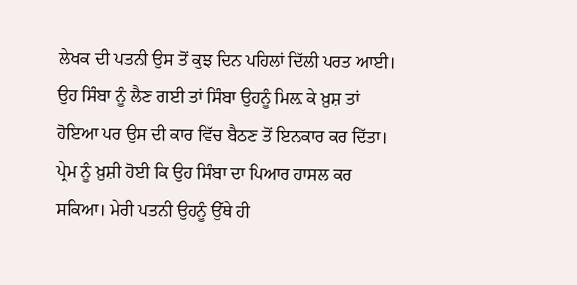ਲੇਖਕ ਦੀ ਪਤਨੀ ਉਸ ਤੋਂ ਕੁਝ ਦਿਨ ਪਹਿਲਾਂ ਦਿੱਲੀ ਪਰਤ ਆਈ। ਉਹ ਸਿੰਬਾ ਨੂੰ ਲੈਣ ਗਈ ਤਾਂ ਸਿੰਬਾ ਉਹਨੂੰ ਮਿਲ਼ ਕੇ ਖ਼ੁਸ਼ ਤਾਂ ਹੋਇਆ ਪਰ ਉਸ ਦੀ ਕਾਰ ਵਿੱਚ ਬੈਠਣ ਤੋਂ ਇਨਕਾਰ ਕਰ ਦਿੱਤਾ। ਪ੍ਰੇਮ ਨੂੰ ਖ਼ੁਸ਼ੀ ਹੋਈ ਕਿ ਉਹ ਸਿੰਬਾ ਦਾ ਪਿਆਰ ਹਾਸਲ ਕਰ ਸਕਿਆ। ਮੇਰੀ ਪਤਨੀ ਉਹਨੂੰ ਉੱਥੇ ਹੀ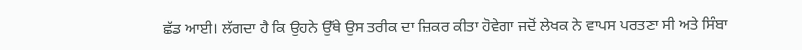ਛੱਡ ਆਈ। ਲੱਗਦਾ ਹੈ ਕਿ ਉਹਨੇ ਉੱਥੇ ਉਸ ਤਰੀਕ ਦਾ ਜ਼ਿਕਰ ਕੀਤਾ ਹੋਵੇਗਾ ਜਦੋਂ ਲੇਖਕ ਨੇ ਵਾਪਸ ਪਰਤਣਾ ਸੀ ਅਤੇ ਸਿੰਬਾ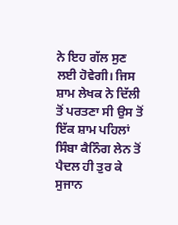ਨੇ ਇਹ ਗੱਲ ਸੁਣ ਲਈ ਹੋਵੇਗੀ। ਜਿਸ ਸ਼ਾਮ ਲੇਖਕ ਨੇ ਦਿੱਲੀ ਤੋਂ ਪਰਤਣਾ ਸੀ ਉਸ ਤੋਂ ਇੱਕ ਸ਼ਾਮ ਪਹਿਲਾਂ ਸਿੰਬਾ ਕੈਨਿੰਗ ਲੇਨ ਤੋਂ ਪੈਦਲ ਹੀ ਤੁਰ ਕੇ ਸੁਜਾਨ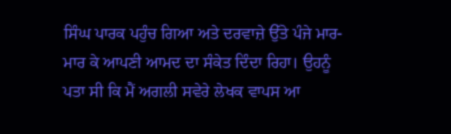ਸਿੰਘ ਪਾਰਕ ਪਹੁੰਚ ਗਿਆ ਅਤੇ ਦਰਵਾਜ਼ੇ ਉੱਤੇ ਪੰਜੇ ਮਾਰ-ਮਾਰ ਕੇ ਆਪਣੀ ਆਮਦ ਦਾ ਸੰਕੇਤ ਦਿੰਦਾ ਰਿਹਾ। ਉਹਨੂੰ ਪਤਾ ਸੀ ਕਿ ਮੈਂ ਅਗਲੀ ਸਵੇਰੇ ਲੇਖਕ ਵਾਪਸ ਆ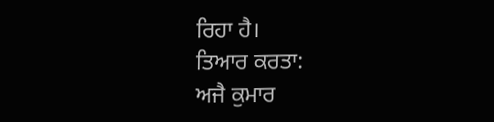ਰਿਹਾ ਹੈ।
ਤਿਆਰ ਕਰਤਾ:
ਅਜੈ ਕੁਮਾਰ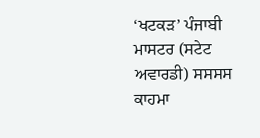‘ਖਟਕੜ’ ਪੰਜਾਬੀ ਮਾਸਟਰ (ਸਟੇਟ ਅਵਾਰਡੀ) ਸਸਸਸ ਕਾਹਮਾ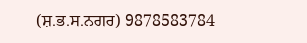(ਸ਼.ਭ.ਸ.ਨਗਰ) 9878583784